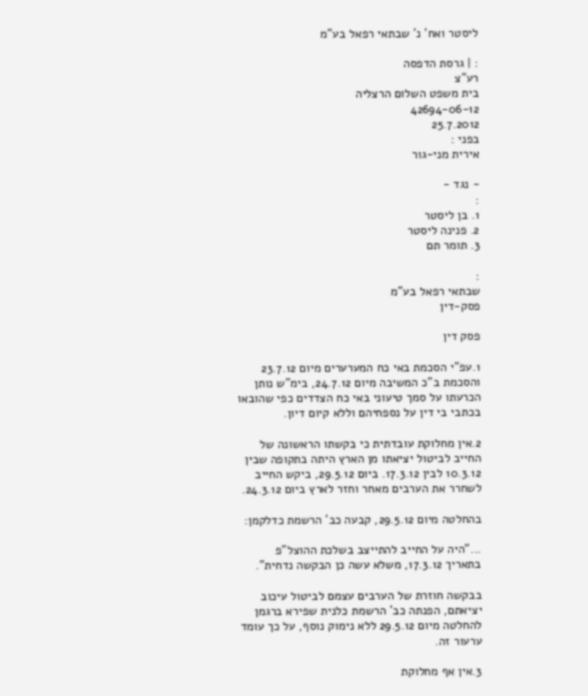ליסטר ואח' נ' שבתאי רפאל בע"מ

: | גרסת הדפסה
רע"צ
בית משפט השלום הרצליה
42694-06-12
25.7.2012
בפני :
אירית מני-גור

- נגד -
:
1. בן ליסטר
2. פנינה ליסטר
3. תומר תם

:
שבתאי רפאל בע"מ
פסק-דין

פסק דין

1.עפ"י הסכמת באי כח המערערים מיום 23.7.12 והסכמת ב"כ המשיבה מיום 24.7.12, בימ"ש נותן הכרעתו על סמך טיעוני באי כח הצדדים כפי שהובאו בכתבי בי דין על נספחיהם וללא קיום דיון.

2.אין מחלוקת עובדתית כי בקשתו הראשונה של החייב לביטול יציאתו מן הארץ היתה בתקופה שבין 10.3.12 לבין 17.3.12. ביום 29.5.12, ביקש החייב לשחרר את הערבים מאחר וחזר לארץ ביום 24.3.12.

בהחלטה מיום 29.5.12, קבעה כב' הרשמת כדלקמן:

..."היה על החייב להתייצב בשלכת ההוצל"פ בתאריך 17.3.12, משלא עשה כן הבקשה נדחית".

בבקשה חוזרת של הערבים עצמם לביטול עיכוב יציאתם, הפנתה כב' הרשמת כלנית שפירא ברגמן להחלטה מיום 29.5.12 ללא נימוק נוסף, על כך עומד ערעור זה.

3.אין אף מחלוקת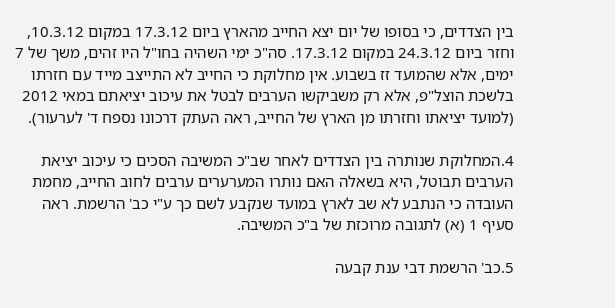בין הצדדים, כי בסופו של יום יצא החייב מהארץ ביום 17.3.12 במקום 10.3.12, וחזר ביום 24.3.12 במקום 17.3.12. סה"כ ימי השהיה בחו"ל היו זהים, משך של 7 ימים, אלא שהמועד זז בשבוע. אין מחלוקת כי החייב לא התייצב מייד עם חזרתו בלשכת הוצל"פ, אלא רק משביקשו הערבים לבטל את עיכוב יציאתם במאי 2012 (למועד יציאתו וחזרתו מן הארץ של החייב, ראה העתק דרכונו נספח ד' לערעור).

4.המחלוקת שנותרה בין הצדדים לאחר שב"כ המשיבה הסכים כי עיכוב יציאת הערבים תבוטל, היא בשאלה האם נותרו המערערים ערבים לחוב החייב, מחמת העובדה כי הנתבע לא שב לארץ במועד שנקבע לשם כך ע"י כב' הרשמת. ראה סעיף 1 (א) לתגובה מרוכזת של ב"כ המשיבה.

5.כב' הרשמת דבי ענת קבעה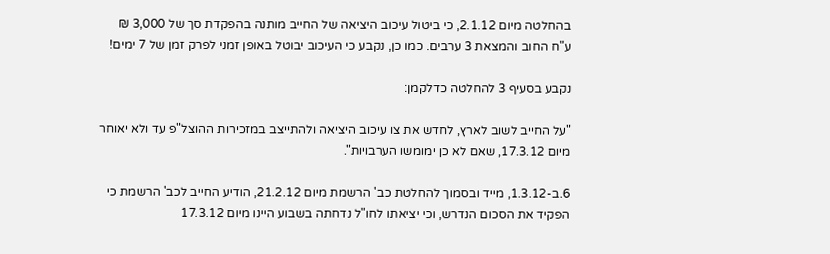בהחלטה מיום 2.1.12, כי ביטול עיכוב היציאה של החייב מותנה בהפקדת סך של 3,000 ₪ ע"ח החוב והמצאת 3 ערבים. כמו כן, נקבע כי העיכוב יבוטל באופן זמני לפרק זמן של 7 ימים!

נקבע בסעיף 3 להחלטה כדלקמן:

"על החייב לשוב לארץ, לחדש את צו עיכוב היציאה ולהתייצב במזכירות ההוצל"פ עד ולא יאוחר מיום 17.3.12, שאם לא כן ימומשו הערבויות".

6.ב-1.3.12, מייד ובסמוך להחלטת כב' הרשמת מיום 21.2.12, הודיע החייב לכב' הרשמת כי הפקיד את הסכום הנדרש, וכי יציאתו לחו"ל נדחתה בשבוע היינו מיום 17.3.12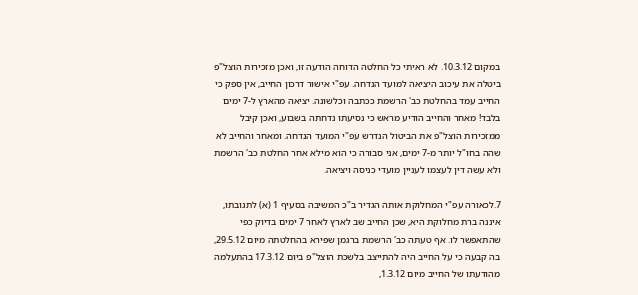במקום 10.3.12. לא ראיתי כל החלטה הדוחה הודעה זו, ואכן מזכירות הוצל"פ ביטלה את עיכוב היציאה למועד הנדחה. עפ"י אישור דרכון החייב, אין ספק כי החייב עמד בהחלטת כב' הרשמת ככתבה וכלשונה. יציאה מהארץ ל-7 ימים בלבד! מאחר והחייב הודיע מראש כי נסיעתו נדחתה בשבוע, ואכן קיבל ממזכירות הוצל"פ את הביטול הנדרש עפ"י המועד הנדחה. ומאחר והחייב לא שהה בחו"ל יותר מ-7 ימים, אני סבורה כי הוא מילא אחר החלטת כב' הרשמת ולא עשה דין לעצמו לעניין מועדי כניסה ויציאה.

7.לכאורה עפ"י המחלוקת אותה הגדיר ב"כ המשיבה בסעיף 1 (א) לתגובתו, איננה ברת מחלוקת היא, שכן החייב שב לארץ לאחר 7 ימים בדיוק כפי שהתאפשר לו. אף טעתה כב' הרשמת ברגמן שפירא בהחלטתה מיום 29.5.12, בה קבעה כי על החייב היה להתייצב בלשכת הוצל"פ ביום 17.3.12 בהתעלמה מהודעתו של החייב מיום 1.3.12,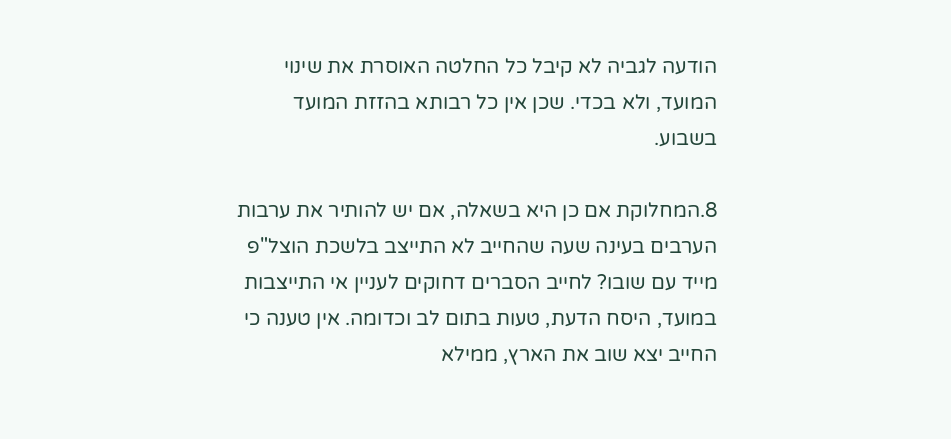הודעה לגביה לא קיבל כל החלטה האוסרת את שינוי המועד, ולא בכדי. שכן אין כל רבותא בהזזת המועד בשבוע.

8.המחלוקת אם כן היא בשאלה, אם יש להותיר את ערבות הערבים בעינה שעה שהחייב לא התייצב בלשכת הוצל"פ מייד עם שובו? לחייב הסברים דחוקים לעניין אי התייצבות במועד, היסח הדעת, טעות בתום לב וכדומה. אין טענה כי החייב יצא שוב את הארץ, ממילא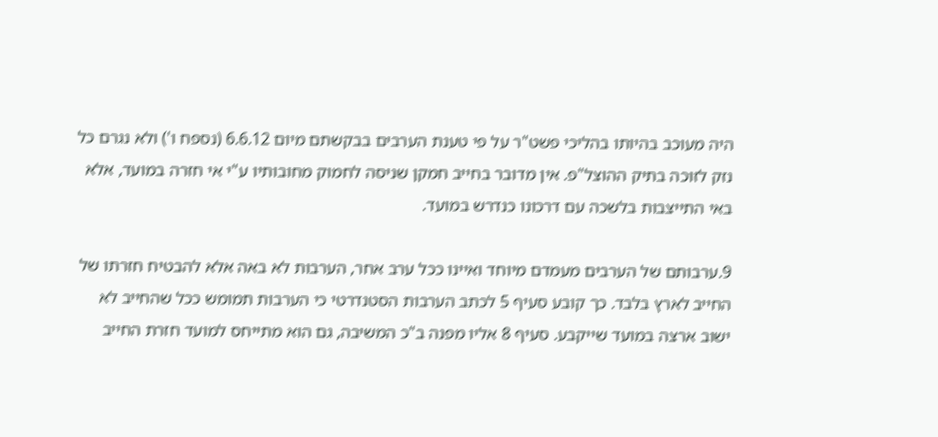היה מעוכב בהיותו בהליכי פשט"ר על פי טענת הערבים בבקשתם מיום 6.6.12 (נספח ו') ולא נגרם כל נזק לזוכה בתיק ההוצל"פ. אין מדובר בחייב חמקן שניסה לחמוק מחובותיו ע"י אי חזרה במועד, אלא באי התייצבות בלשכה עם דרכונו כנדרש במועד.

9.ערבותם של הערבים מעמדם מיוחד ואיינו ככל ערב אחר, הערבות לא באה אלא להבטיח חזרתו של החייב לארץ בלבד. כך קובע סעיף 5 לכתב הערבות הסטנדרטי כי הערבות תמומש ככל שהחייב לא ישוב ארצה במועד שייקבע. סעיף 8 אליו מפנה ב"כ המשיבה, גם הוא מתייחס למועד חזרת החייב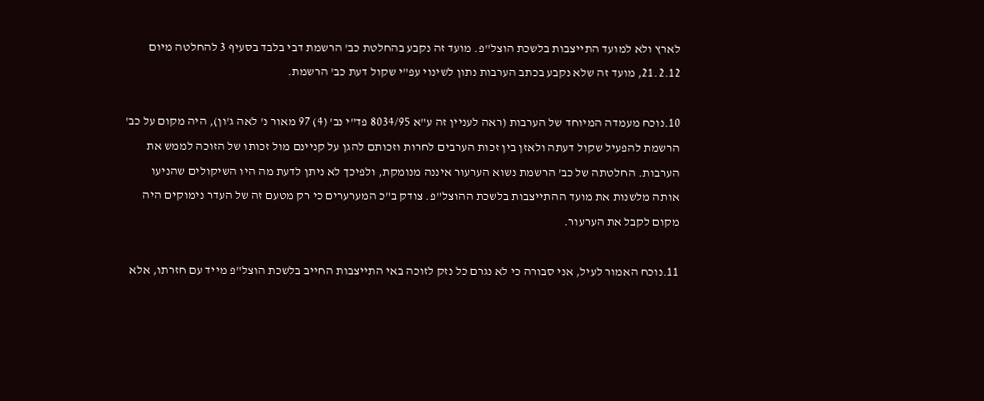לארץ ולא למועד התייצבות בלשכת הוצל"פ. מועד זה נקבע בהחלטת כב' הרשמת דבי בלבד בסעיף 3 להחלטה מיום 21.2.12, מועד זה שלא נקבע בכתב הערבות נתון לשינוי עפ"י שקול דעת כב' הרשמת.

10.נוכח מעמדה המיוחד של הערבות (ראה לעניין זה ע"א 8034/95 פד"י נב' (4) 97 מאור נ' לאה ג'ון), היה מקום על כב' הרשמת להפעיל שקול דעתה ולאזן בין זכות הערבים לחרות וזכותם להגן על קניינם מול זכותו של הזוכה לממש את הערבות. החלטתה של כב' הרשמת נשוא הערעור איננה מנומקת, ולפיכך לא ניתן לדעת מה היו השיקולים שהניעו אותה מלשנות את מועד ההתייצבות בלשכת ההוצל"פ. צודק ב"כ המערערים כי רק מטעם זה של העדר נימוקים היה מקום לקבל את הערעור.

11.נוכח האמור לעיל, אני סבורה כי לא נגרם כל נזק לזוכה באי התייצבות החייב בלשכת הוצל"פ מייד עם חזרתו, אלא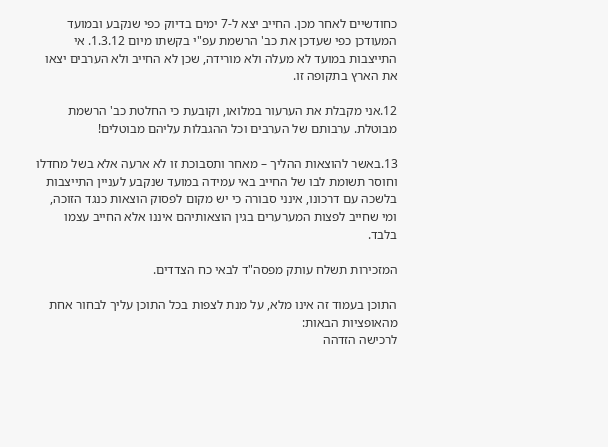כחודשיים לאחר מכן. החייב יצא ל-7 ימים בדיוק כפי שנקבע ובמועד המעודכן כפי שעדכן את כב' הרשמת עפ"י בקשתו מיום 1.3.12. אי התייצבות במועד לא מעלה ולא מורידה, שכן לא החייב ולא הערבים יצאו את הארץ בתקופה זו.

12.אני מקבלת את הערעור במלואו, וקובעת כי החלטת כב' הרשמת מבוטלת. ערבותם של הערבים וכל ההגבלות עליהם מבוטלים!

13.באשר להוצאות ההליך – מאחר ותסבוכת זו לא ארעה אלא בשל מחדלו וחוסר תשומת לבו של החייב באי עמידה במועד שנקבע לעניין התייצבות בלשכה עם דרכונו, אינני סבורה כי יש מקום לפסוק הוצאות כנגד הזוכה, ומי שחייב לפצות המערערים בגין הוצאותיהם איננו אלא החייב עצמו בלבד.

המזכירות תשלח עותק מפסה"ד לבאי כח הצדדים.

התוכן בעמוד זה אינו מלא, על מנת לצפות בכל התוכן עליך לבחור אחת מהאופציות הבאות:
לרכישה הזדהה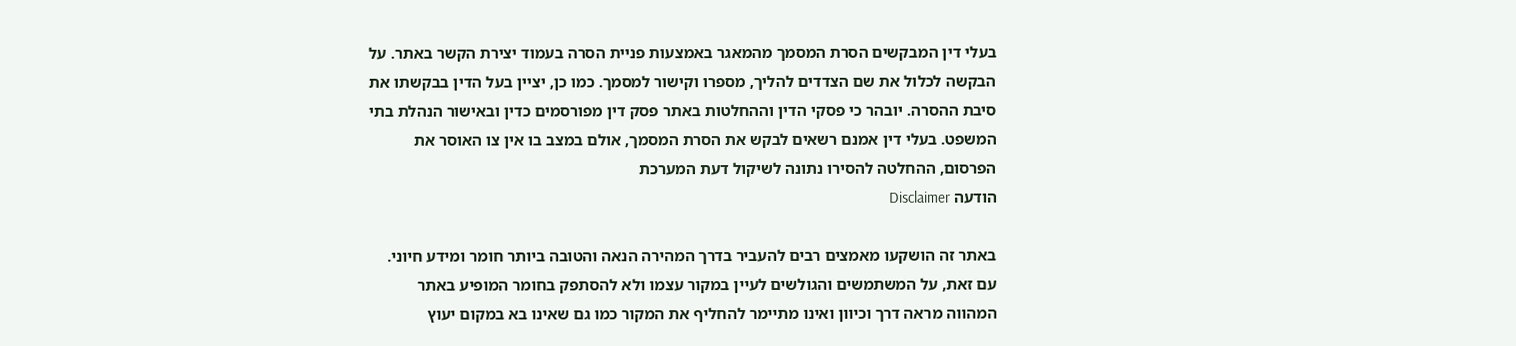בעלי דין המבקשים הסרת המסמך מהמאגר באמצעות פניית הסרה בעמוד יצירת הקשר באתר. על הבקשה לכלול את שם הצדדים להליך, מספרו וקישור למסמך. כמו כן, יציין בעל הדין בבקשתו את סיבת ההסרה. יובהר כי פסקי הדין וההחלטות באתר פסק דין מפורסמים כדין ובאישור הנהלת בתי המשפט. בעלי דין אמנם רשאים לבקש את הסרת המסמך, אולם במצב בו אין צו האוסר את הפרסום, ההחלטה להסירו נתונה לשיקול דעת המערכת
הודעה Disclaimer

באתר זה הושקעו מאמצים רבים להעביר בדרך המהירה הנאה והטובה ביותר חומר ומידע חיוני. עם זאת, על המשתמשים והגולשים לעיין במקור עצמו ולא להסתפק בחומר המופיע באתר המהווה מראה דרך וכיוון ואינו מתיימר להחליף את המקור כמו גם שאינו בא במקום יעוץ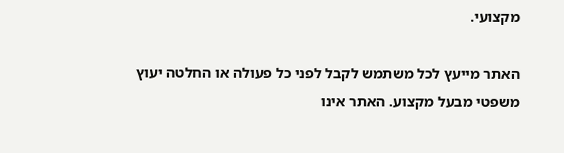מקצועי.

האתר מייעץ לכל משתמש לקבל לפני כל פעולה או החלטה יעוץ משפטי מבעל מקצוע. האתר אינו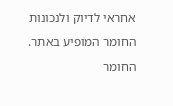אחראי לדיוק ולנכונות החומר המופיע באתר. החומר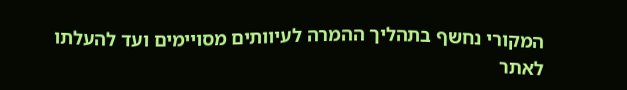המקורי נחשף בתהליך ההמרה לעיוותים מסויימים ועד להעלתו לאתר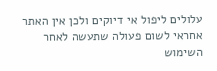עלולים ליפול אי דיוקים ולכן אין האתר אחראי לשום פעולה שתעשה לאחר השימוש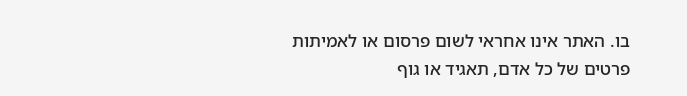בו. האתר אינו אחראי לשום פרסום או לאמיתות פרטים של כל אדם, תאגיד או גוף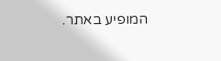המופיע באתר.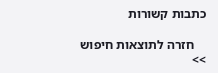כתבות קשורות

    חזרה לתוצאות חיפוש >>